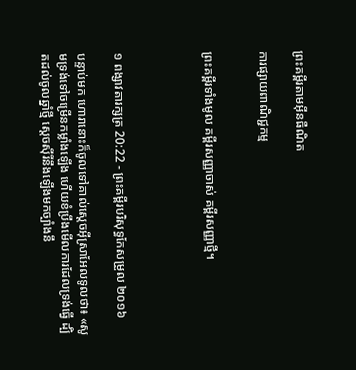ព្រះគម្ពីរតាមអ៊ីនធឺណិត

ការផ្សាយពាណិជ្ជកម្ម


ព្រះគម្ពីរទាំងមូល គម្ពីរសញ្ញាចាស់ គម្ពីរសញ្ញាថ្មី។




១ ពង្សាវ‌តារ‌ក្សត្រ 20:22 - ព្រះគម្ពីរបរិសុទ្ធកែសម្រួល ២០១៦

បន្ទាប់មក ហោរានោះក៏ចូលទៅគាល់ស្តេចអ៊ីស្រា‌អែលទូលថា៖ «សូមទ្រង់ទៅចម្រើនកម្លាំងឡើង ហើយខំប្រឹងមើលការដែលទ្រង់ធ្វើ ដ្បិតដល់ចូលឆ្នាំថ្មី ស្តេចស៊ីរីនឹងឡើងមកច្បាំងនឹ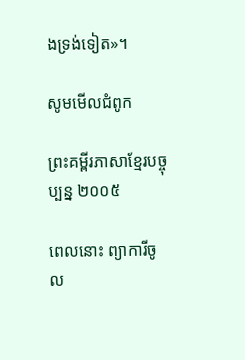ងទ្រង់ទៀត»។

សូមមើលជំពូក

ព្រះគម្ពីរភាសាខ្មែរបច្ចុប្បន្ន ២០០៥

ពេលនោះ ព្យាការីចូល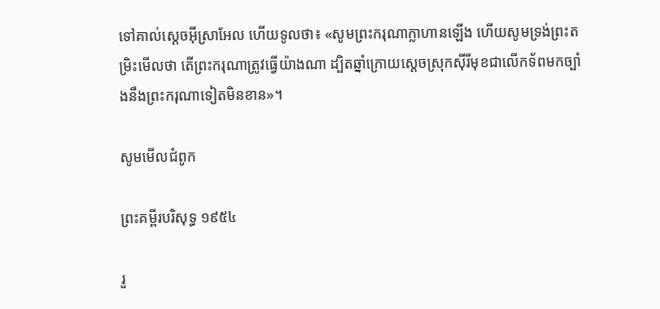ទៅគាល់ស្ដេចអ៊ីស្រា‌អែល ហើយទូលថា៖ «សូមព្រះ‌ករុណាក្លាហានឡើង ហើយសូមទ្រង់ព្រះ‌តម្រិះមើលថា តើព្រះ‌ករុណាត្រូវធ្វើយ៉ាងណា ដ្បិតឆ្នាំក្រោយស្ដេចស្រុកស៊ីរីមុខជាលើកទ័ពមកច្បាំងនឹងព្រះ‌ករុណាទៀតមិនខាន»។

សូមមើលជំពូក

ព្រះគម្ពីរបរិសុទ្ធ ១៩៥៤

រួ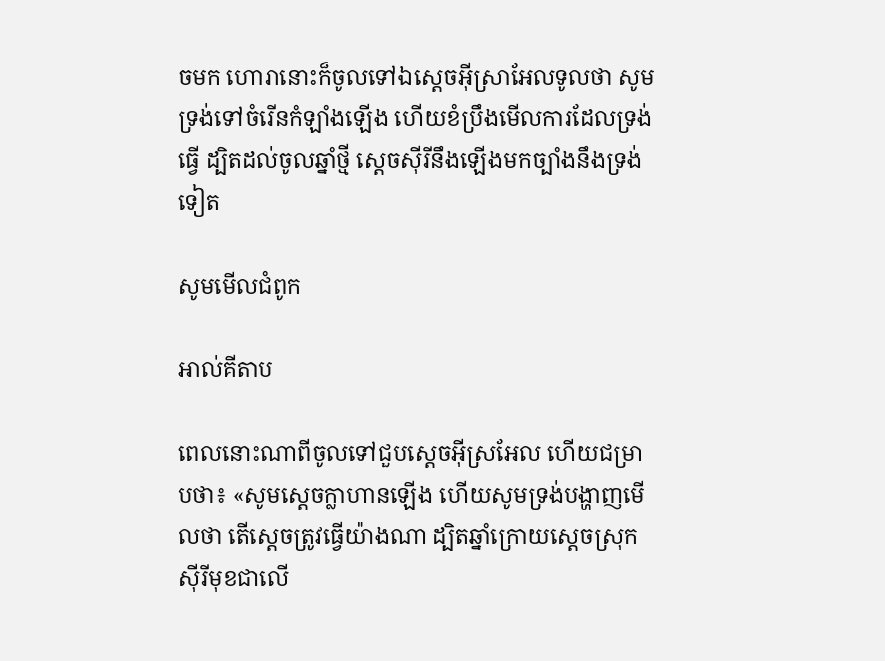ចមក ហោរានោះក៏ចូលទៅឯស្តេចអ៊ីស្រាអែលទូលថា សូមទ្រង់ទៅចំរើនកំឡាំងឡើង ហើយខំប្រឹងមើលការដែលទ្រង់ធ្វើ ដ្បិតដល់ចូលឆ្នាំថ្មី ស្តេចស៊ីរីនឹងឡើងមកច្បាំងនឹងទ្រង់ទៀត

សូមមើលជំពូក

អាល់គីតាប

ពេលនោះណាពីចូលទៅជួបស្តេចអ៊ីស្រ‌អែល ហើយជម្រាបថា៖ «សូមស្តេចក្លាហានឡើង ហើយសូមទ្រង់បង្ហាញមើលថា តើស្តេចត្រូវធ្វើយ៉ាងណា ដ្បិតឆ្នាំក្រោយស្តេចស្រុកស៊ីរីមុខជាលើ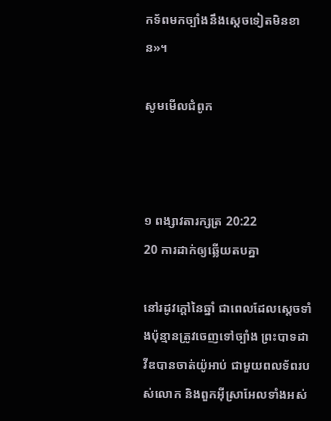កទ័ពមកច្បាំងនឹងស្តេចទៀតមិនខាន»។

សូមមើលជំពូក



១ ពង្សាវ‌តារ‌ក្សត្រ 20:22
20 ការដាក់ឲ្យឆ្លើយតបគ្នា

នៅរដូវក្ដៅនៃឆ្នាំ ជាពេលដែលស្តេចទាំងប៉ុន្មានត្រូវចេញទៅច្បាំង ព្រះបាទដាវីឌបានចាត់យ៉ូអាប់ ជាមួយពលទ័ពរបស់លោក និងពួកអ៊ីស្រា‌អែលទាំងអស់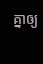គ្នាឲ្យ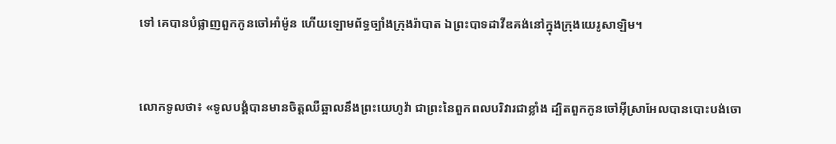ទៅ គេបានបំផ្លាញពួកកូនចៅអាំម៉ូន ហើយឡោម‌ព័ទ្ធច្បាំងក្រុងរ៉ាបាត ឯព្រះបាទដាវីឌគង់នៅក្នុងក្រុងយេរូ‌សាឡិម។


លោកទូលថា៖ «ទូល‌បង្គំបានមានចិត្តឈឺឆ្អាលនឹងព្រះ‌យេហូវ៉ា ជាព្រះនៃពួកពលបរិវារជាខ្លាំង ដ្បិតពួកកូនចៅអ៊ីស្រា‌អែលបានបោះ‌បង់ចោ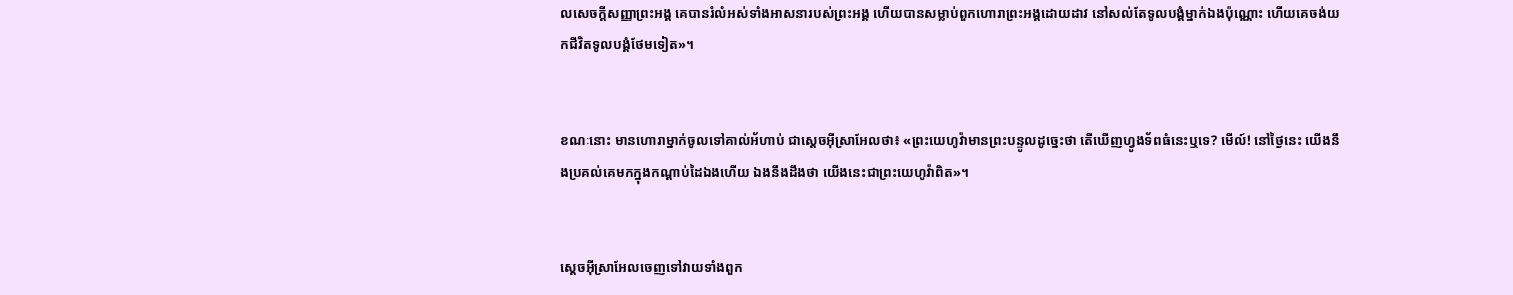លសេចក្ដីសញ្ញាព្រះ‌អង្គ គេបានរំលំអស់ទាំងអាស‌នារបស់ព្រះ‌អង្គ ហើយបានសម្លាប់ពួកហោរាព្រះ‌អង្គដោយដាវ នៅសល់តែទូល‌បង្គំម្នាក់ឯងប៉ុណ្ណោះ ហើយគេចង់យកជីវិតទូល‌បង្គំថែមទៀត»។


ខណៈនោះ មានហោរាម្នាក់ចូលទៅគាល់អ័ហាប់ ជាស្តេចអ៊ីស្រា‌អែលថា៖ «ព្រះ‌យេហូវ៉ាមានព្រះ‌បន្ទូលដូច្នេះថា តើឃើញហ្វូងទ័ពធំនេះឬទេ? មើល៍! នៅថ្ងៃនេះ យើងនឹងប្រគល់គេមកក្នុងកណ្ដាប់ដៃឯងហើយ ឯងនឹងដឹងថា យើងនេះជាព្រះ‌យេហូវ៉ាពិត»។


ស្តេចអ៊ីស្រា‌អែលចេញទៅវាយទាំងពួក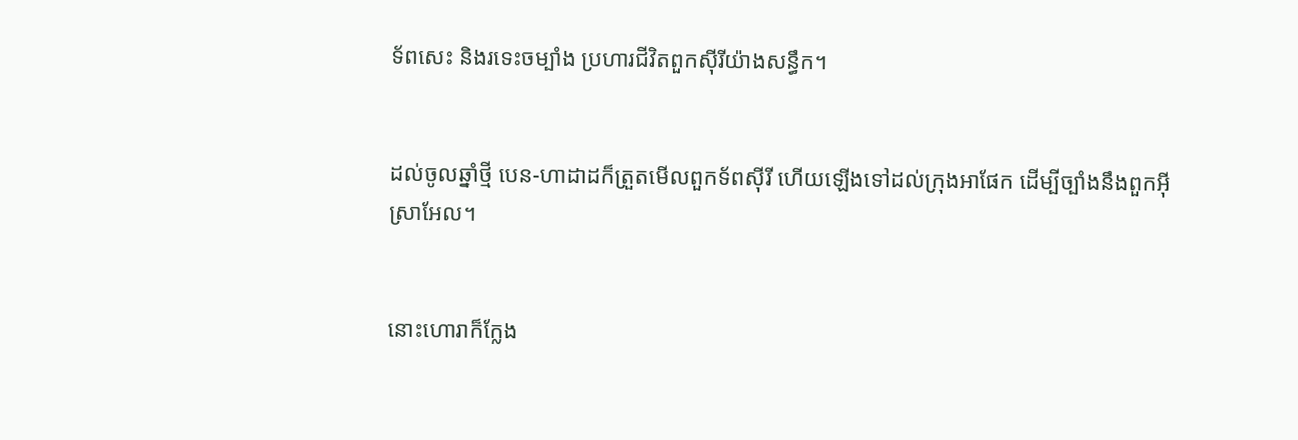ទ័ពសេះ និងរទេះចម្បាំង ប្រហារជីវិតពួកស៊ីរីយ៉ាងសន្ធឹក។


ដល់ចូលឆ្នាំថ្មី បេន-ហាដាដក៏ត្រួតមើលពួកទ័ពស៊ីរី ហើយឡើងទៅដល់ក្រុងអាផែក ដើម្បីច្បាំងនឹងពួកអ៊ីស្រា‌អែល។


នោះហោរាក៏ក្លែង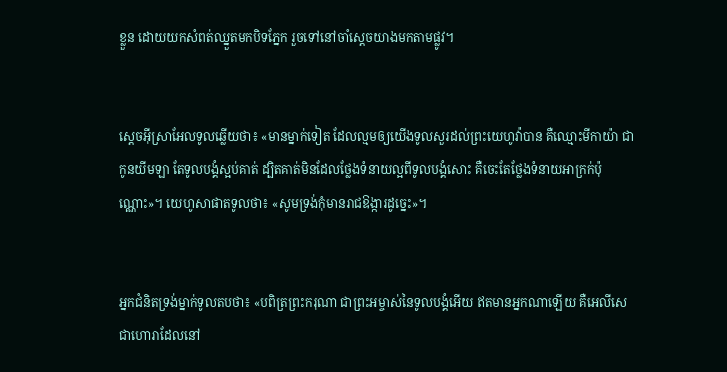ខ្លួន ដោយយកសំពត់ឈ្នួតមកបិទភ្នែក រួចទៅនៅចាំស្តេចយាងមកតាមផ្លូវ។


ស្តេចអ៊ីស្រា‌អែលទូលឆ្លើយថា៖ «មានម្នាក់ទៀត ដែលល្មមឲ្យយើងទូលសួរដល់ព្រះ‌យេហូវ៉ាបាន គឺឈ្មោះមីកា‌យ៉ា ជាកូនយីមឡា តែទូល‌បង្គំស្អប់គាត់ ដ្បិតគាត់មិនដែលថ្លែងទំនាយល្អពីទូល‌បង្គំសោះ គឺចេះតែថ្លែងទំនាយអាក្រក់ប៉ុណ្ណោះ»។ យេ‌ហូសា‌ផាតទូលថា៖ «សូមទ្រង់កុំមានរាជ‌ឱង្ការដូច្នេះ»។


អ្នកជំនិតទ្រង់ម្នាក់ទូលតបថា៖ «បពិត្រព្រះ‌ករុណា ជាព្រះ‌អម្ចាស់នៃទូល‌បង្គំអើយ ឥតមានអ្នកណាឡើយ គឺអេលី‌សេ ជាហោរាដែលនៅ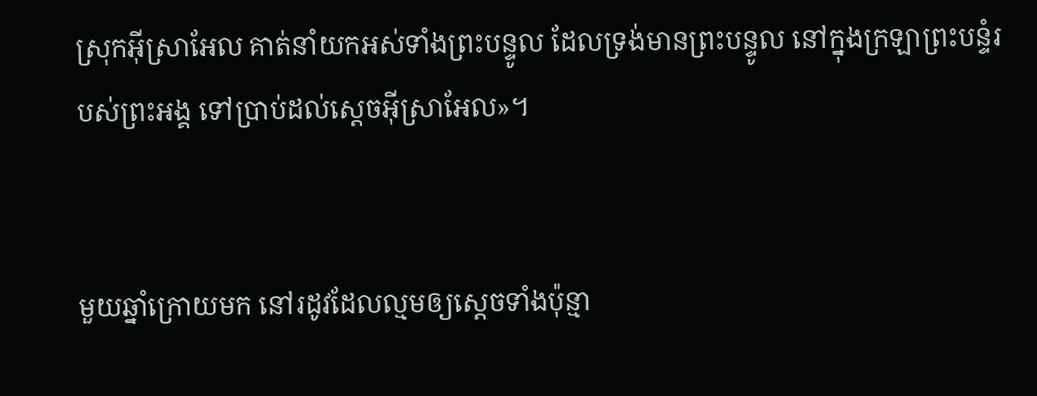ស្រុកអ៊ីស្រា‌អែល គាត់នាំយកអស់ទាំងព្រះ‌បន្ទូល ដែលទ្រង់មានព្រះ‌បន្ទូល នៅក្នុងក្រឡាព្រះបន្ទំរបស់ព្រះ‌អង្គ ទៅប្រាប់ដល់ស្តេចអ៊ីស្រា‌អែល»។


មួយឆ្នាំក្រោយមក នៅរដូវដែលល្មមឲ្យស្តេចទាំងប៉ុន្មា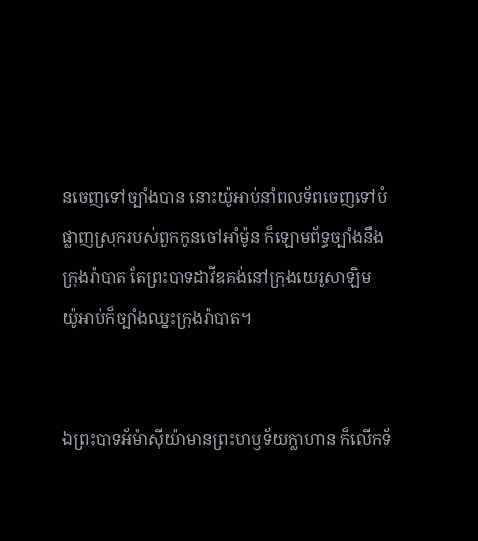នចេញទៅច្បាំងបាន នោះយ៉ូអាប់នាំពលទ័ពចេញទៅបំផ្លាញស្រុករបស់ពួកកូនចៅអាំម៉ូន ក៏ឡោមព័ទ្ធច្បាំងនឹងក្រុងរ៉ាបាត តែព្រះបាទដាវីឌគង់នៅក្រុងយេរូ‌សាឡិម យ៉ូអាប់ក៏ច្បាំងឈ្នះក្រុងរ៉ាបាត។


ឯព្រះបាទអ័ម៉ា‌ស៊ីយ៉ាមានព្រះ‌ហឫ‌ទ័យក្លាហាន ក៏លើកទ័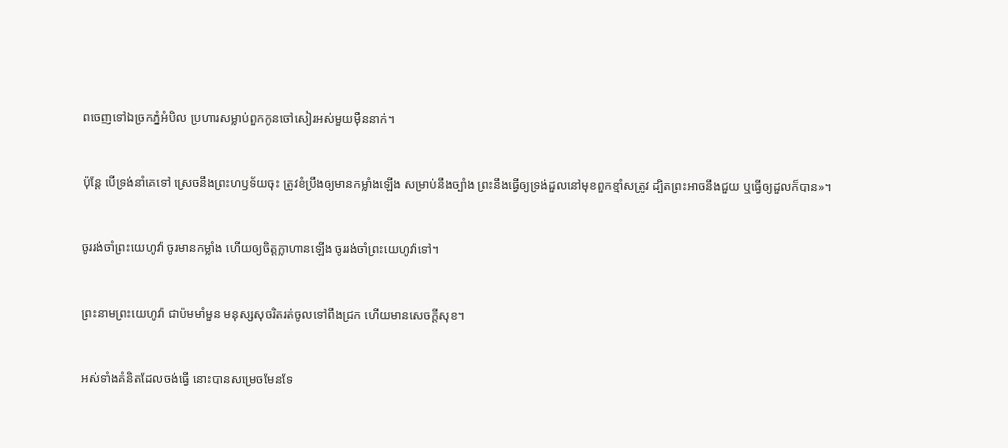ពចេញទៅឯច្រកភ្នំអំបិល ប្រហារសម្លាប់ពួកកូនចៅសៀរអស់មួយម៉ឺននាក់។


ប៉ុន្តែ បើទ្រង់នាំគេទៅ ស្រេចនឹងព្រះ‌ហឫ‌ទ័យចុះ ត្រូវខំប្រឹងឲ្យមានកម្លាំងឡើង សម្រាប់នឹងច្បាំង ព្រះនឹងធ្វើឲ្យទ្រង់ដួលនៅមុខពួកខ្មាំសត្រូវ ដ្បិតព្រះអាចនឹងជួយ ឬធ្វើឲ្យដួលក៏បាន»។


ចូររង់‌ចាំព្រះ‌យេហូវ៉ា ចូរមានកម្លាំង ហើយឲ្យចិត្តក្លាហានឡើង ចូររង់‌ចាំព្រះ‌យេហូវ៉ាទៅ។


ព្រះ‌នាមព្រះ‌យេហូវ៉ា ជាប៉មមាំ‌មួន មនុស្សសុចរិតរត់ចូលទៅពឹងជ្រក ហើយមានសេចក្ដីសុខ។


អស់ទាំងគំនិតដែលចង់ធ្វើ នោះបានសម្រេចមែនទែ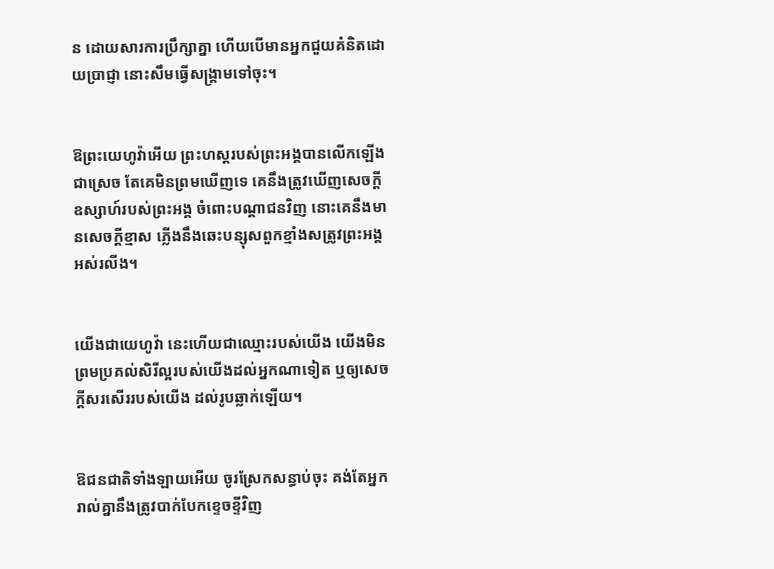ន ដោយ‌សារការប្រឹក្សាគ្នា ហើយបើមានអ្នកជួយគំនិតដោយប្រាជ្ញា នោះសឹមធ្វើសង្គ្រាមទៅចុះ។


ឱព្រះ‌យេហូវ៉ាអើយ ព្រះ‌ហស្តរបស់ព្រះ‌អង្គបានលើកឡើងជាស្រេច តែគេមិនព្រមឃើញទេ គេនឹងត្រូវឃើញសេចក្ដីឧស្សាហ៍របស់ព្រះ‌អង្គ ចំពោះបណ្ដា‌ជនវិញ នោះគេនឹងមានសេចក្ដីខ្មាស ភ្លើងនឹងឆេះបន្សុសពួកខ្មាំងសត្រូវព្រះ‌អង្គអស់រលីង។


យើងជាយេហូវ៉ា នេះហើយជាឈ្មោះរបស់យើង យើងមិនព្រមប្រគល់សិរី‌ល្អរបស់យើងដល់អ្នកណាទៀត ឬឲ្យសេចក្ដីសរសើររបស់យើង ដល់រូបឆ្លាក់ឡើយ។


ឱជនជាតិទាំង‌ឡាយអើយ ចូរស្រែកសន្ធាប់ចុះ គង់តែអ្នករាល់គ្នានឹងត្រូវបាក់បែកខ្ទេច‌ខ្ទីវិញ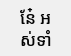នែ៎ អស់ទាំ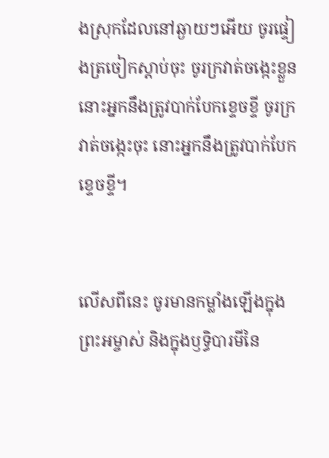ងស្រុកដែលនៅឆ្ងាយៗអើយ ចូរផ្ទៀងត្រចៀកស្តាប់ចុះ ចូរក្រវាត់ចង្កេះខ្លួន នោះអ្នកនឹងត្រូវបាក់បែកខ្ទេច‌ខ្ទី ចូរក្រវាត់ចង្កេះចុះ នោះអ្នកនឹងត្រូវបាក់បែកខ្ទេច‌ខ្ទី។


លើសពីនេះ ចូរមានកម្លាំងឡើងក្នុងព្រះ‌អម្ចាស់ និងក្នុងឫទ្ធិ‌បារមីនៃ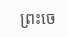ព្រះ‌ចេ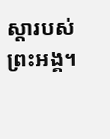ស្តារបស់ព្រះ‌អង្គ។